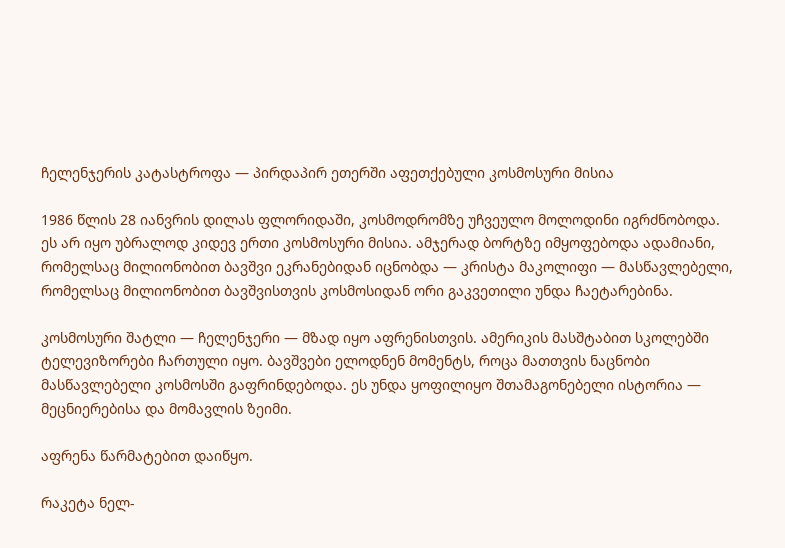ჩელენჯერის კატასტროფა — პირდაპირ ეთერში აფეთქებული კოსმოსური მისია

1986 წლის 28 იანვრის დილას ფლორიდაში, კოსმოდრომზე უჩვეულო მოლოდინი იგრძნობოდა. ეს არ იყო უბრალოდ კიდევ ერთი კოსმოსური მისია. ამჯერად ბორტზე იმყოფებოდა ადამიანი, რომელსაც მილიონობით ბავშვი ეკრანებიდან იცნობდა — კრისტა მაკოლიფი — მასწავლებელი, რომელსაც მილიონობით ბავშვისთვის კოსმოსიდან ორი გაკვეთილი უნდა ჩაეტარებინა.

კოსმოსური შატლი — ჩელენჯერი — მზად იყო აფრენისთვის. ამერიკის მასშტაბით სკოლებში ტელევიზორები ჩართული იყო. ბავშვები ელოდნენ მომენტს, როცა მათთვის ნაცნობი მასწავლებელი კოსმოსში გაფრინდებოდა. ეს უნდა ყოფილიყო შთამაგონებელი ისტორია — მეცნიერებისა და მომავლის ზეიმი.

აფრენა წარმატებით დაიწყო.

რაკეტა ნელ-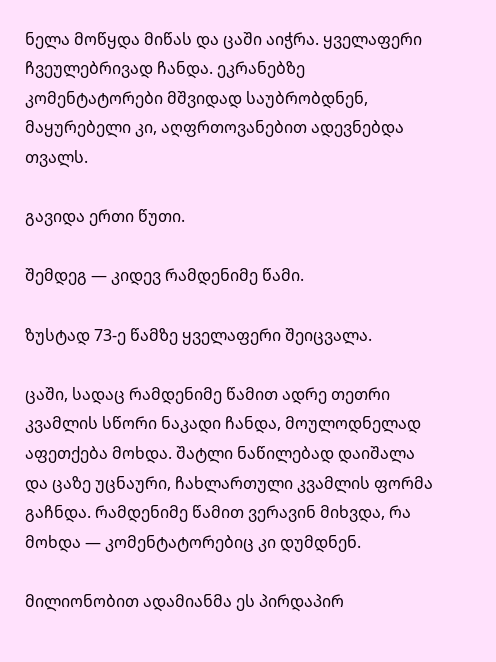ნელა მოწყდა მიწას და ცაში აიჭრა. ყველაფერი ჩვეულებრივად ჩანდა. ეკრანებზე კომენტატორები მშვიდად საუბრობდნენ, მაყურებელი კი, აღფრთოვანებით ადევნებდა თვალს.

გავიდა ერთი წუთი.

შემდეგ — კიდევ რამდენიმე წამი.

ზუსტად 73-ე წამზე ყველაფერი შეიცვალა.

ცაში, სადაც რამდენიმე წამით ადრე თეთრი კვამლის სწორი ნაკადი ჩანდა, მოულოდნელად აფეთქება მოხდა. შატლი ნაწილებად დაიშალა და ცაზე უცნაური, ჩახლართული კვამლის ფორმა გაჩნდა. რამდენიმე წამით ვერავინ მიხვდა, რა მოხდა — კომენტატორებიც კი დუმდნენ.

მილიონობით ადამიანმა ეს პირდაპირ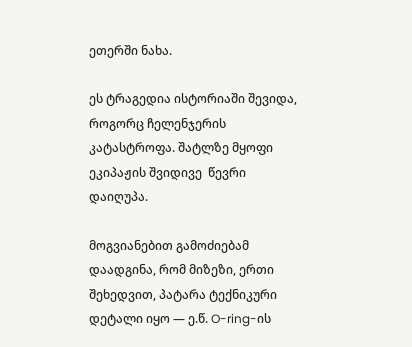ეთერში ნახა.

ეს ტრაგედია ისტორიაში შევიდა, როგორც ჩელენჯერის კატასტროფა. შატლზე მყოფი ეკიპაჟის შვიდივე  წევრი დაიღუპა.

მოგვიანებით გამოძიებამ დაადგინა, რომ მიზეზი, ერთი შეხედვით, პატარა ტექნიკური დეტალი იყო — ე.წ. O-ring-ის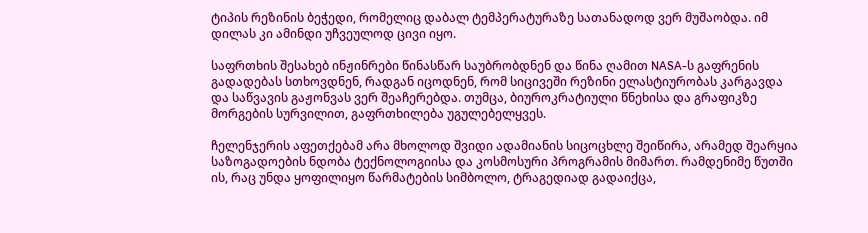ტიპის რეზინის ბეჭედი, რომელიც დაბალ ტემპერატურაზე სათანადოდ ვერ მუშაობდა. იმ დილას კი ამინდი უჩვეულოდ ცივი იყო.

საფრთხის შესახებ ინჟინრები წინასწარ საუბრობდნენ და წინა ღამით NASA-ს გაფრენის გადადებას სთხოვდნენ, რადგან იცოდნენ, რომ სიცივეში რეზინი ელასტიურობას კარგავდა და საწვავის გაჟონვას ვერ შეაჩერებდა. თუმცა, ბიუროკრატიული წნეხისა და გრაფიკზე მორგების სურვილით, გაფრთხილება უგულებელყვეს.

ჩელენჯერის აფეთქებამ არა მხოლოდ შვიდი ადამიანის სიცოცხლე შეიწირა, არამედ შეარყია საზოგადოების ნდობა ტექნოლოგიისა და კოსმოსური პროგრამის მიმართ. რამდენიმე წუთში ის, რაც უნდა ყოფილიყო წარმატების სიმბოლო, ტრაგედიად გადაიქცა,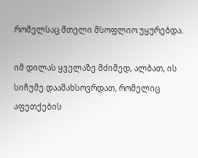რომელსაც მთელი მსოფლიო უყურებდა.

იმ დილას ყველაზე მძიმედ, ალბათ, ის სიჩუმე დაამახსოვრდათ, რომელიც აფეთქების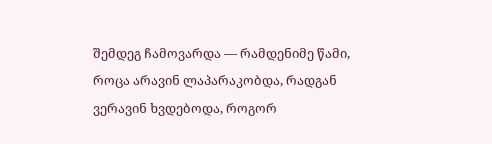შემდეგ ჩამოვარდა — რამდენიმე წამი, როცა არავინ ლაპარაკობდა, რადგან ვერავინ ხვდებოდა, როგორ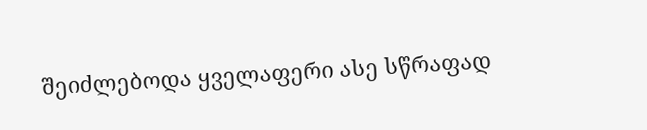შეიძლებოდა ყველაფერი ასე სწრაფად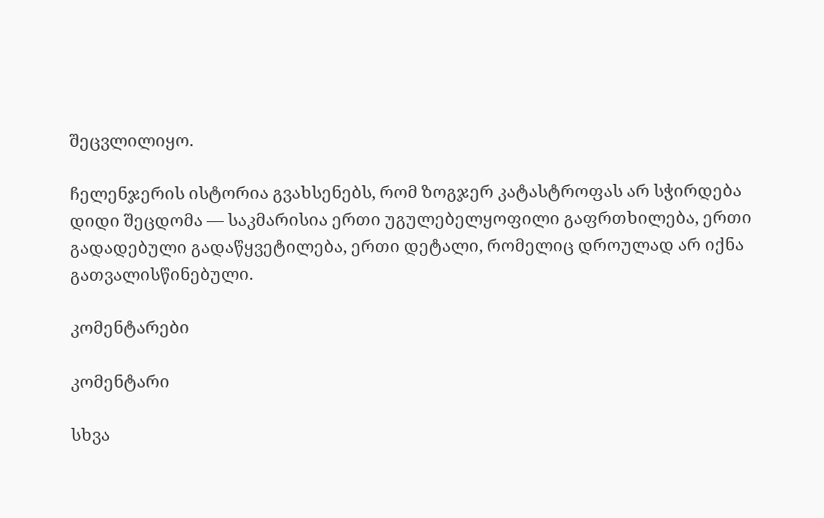შეცვლილიყო.

ჩელენჯერის ისტორია გვახსენებს, რომ ზოგჯერ კატასტროფას არ სჭირდება დიდი შეცდომა — საკმარისია ერთი უგულებელყოფილი გაფრთხილება, ერთი გადადებული გადაწყვეტილება, ერთი დეტალი, რომელიც დროულად არ იქნა გათვალისწინებული.

კომენტარები

კომენტარი

სხვა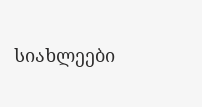სიახლეები